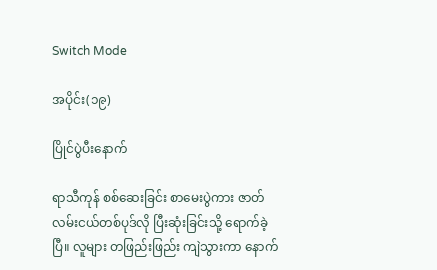Switch Mode

အပိုင်း(၁၉)

ပြိုင်ပွဲပီးနောက်

ရာသီကုန် စစ်ဆေးခြင်း စာမေးပွဲကား ဇာတ်လမ်းငယ်တစ်ပုဒ်လို ပြီးဆုံးခြင်းသို့ ရောက်ခဲ့ပြီ။ လူများ တဖြည်းဖြည်း ကျဲသွားကာ နောက်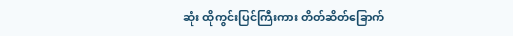ဆုံး ထိုကွင်းပြင်ကြီးကား တိတ်ဆိတ်ခြောက်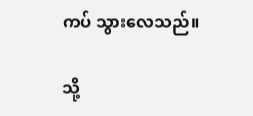ကပ် သွားလေသည်။

သို့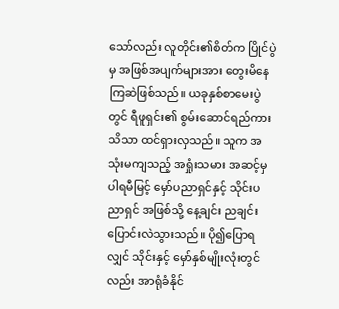သော်လည်း လူတိုင်း၏စိတ်က ပြိုင်ပွဲမှ အဖြစ်အပျက်များအား တွေးမိနေကြဆဲဖြစ်သည်။ ယခုနှစ်စာမေးပွဲတွင် ရီဖူရှင်း၏ စွမ်းဆောင်ရည်ကား သိသာ ထင်ရှားလှသည်။ သူက အသုံးမကျသည့် အရှုံးသမား အဆင့်မှ ပါရမီမြင့် မှော်ပညာရှင်နှင့် သိုင်းပညာရှင် အဖြစ်သို့ နေ့ချင်း ညချင်း ပြောင်းလဲသွားသည်။ ပို၍ပြောရလျှင် သိုင်းနှင့် မှော်နှစ်မျိုးလုံးတွင်လည်း အာရုံခံနိုင်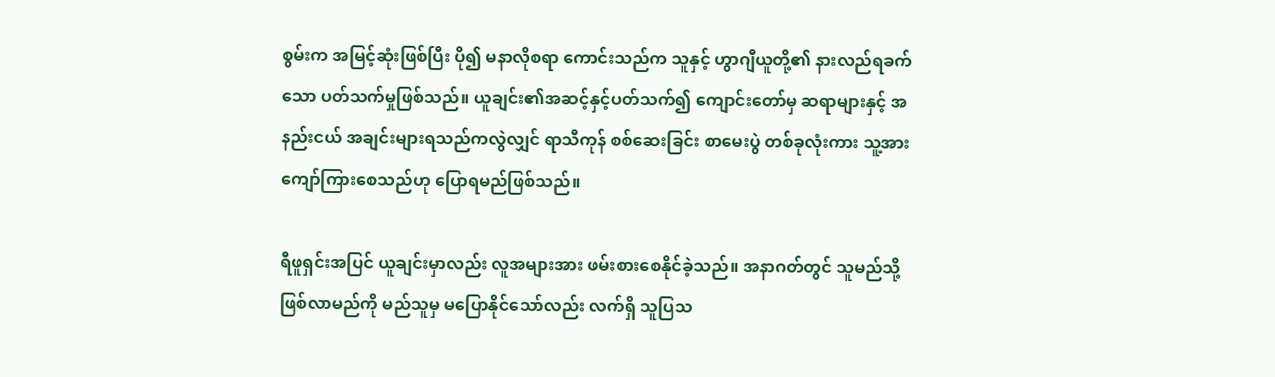စွမ်းက အမြင့်ဆုံးဖြစ်ပြီး ပို၍ မနာလိုစရာ ကောင်းသည်က သူနှင့် ဟွာဂျီယူတို့၏ နားလည်ရခက်သော ပတ်သက်မှုဖြစ်သည်။ ယူချင်း၏အဆင့်နှင့်ပတ်သက်၍ ကျောင်းတော်မှ ဆရာများနှင့် အနည်းငယ် အချင်းများရသည်ကလွဲလျှင် ရာသီကုန် စစ်ဆေးခြင်း စာမေးပွဲ တစ်ခုလုံးကား သူ့အား ကျော်ကြားစေသည်ဟု ပြောရမည်ဖြစ်သည်။

ရီဖူရှင်းအပြင် ယူချင်းမှာလည်း လူအများအား ဖမ်းစားစေနိုင်ခဲ့သည်။ အနာဂတ်တွင် သူမည်သို့ ဖြစ်လာမည်ကို မည်သူမှ မပြောနိုင်သော်လည်း လက်ရှိ သူပြသ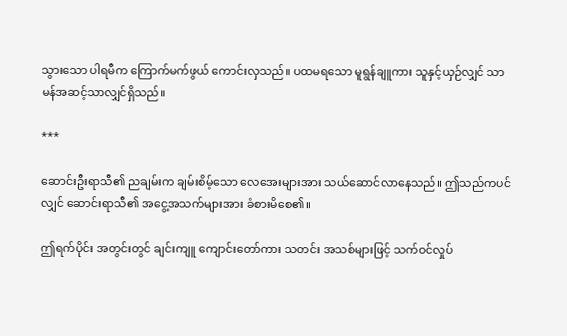သွားသော ပါရမီက ကြောက်မက်ဖွယ် ကောင်းလှသည်။ ပထမရသော မူရွန်ချူကား သူနှင့်ယှဉ်လျှင် သာမန်အဆင့်သာလျှင်ရှိသည်။

***

ဆောင်းဦးရာသီ၏ ညချမ်းက ချမ်းစိမ့်သော လေအေးများအား သယ်ဆောင်လာနေသည်။ ဤသည်ကပင်လျှင် ဆောင်းရာသီ၏ အငွေ့အသက်များအား ခံစားမိစေ၏။

ဤရက်ပိုင်း အတွင်းတွင် ချင်းကျူ ကျောင်းတော်ကား သတင်း အသစ်များဖြင့် သက်ဝင်လှုပ်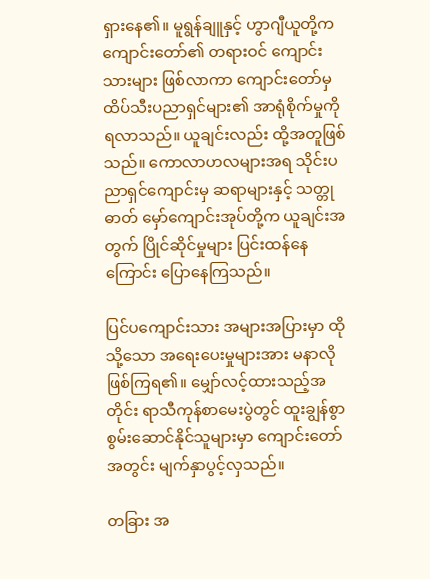ရှားနေ၏။ မူရွန်ချူနှင့် ဟွာဂျီယူတို့က ကျောင်းတော်၏ တရားဝင် ကျောင်းသားများ ဖြစ်လာကာ ကျောင်းတော်မှ ထိပ်သီးပညာရှင်များ၏ အာရုံစိုက်မှုကို ရလာသည်။ ယူချင်းလည်း ထို့အတူဖြစ်သည်။ ကောလာဟလများအရ သိုင်းပညာရှင်ကျောင်းမှ ဆရာများနှင့် သတ္တုဓာတ် မှော်ကျောင်းအုပ်တို့က ယူချင်းအတွက် ပြိုင်ဆိုင်မှုများ ပြင်းထန်နေကြောင်း ပြောနေကြသည်။

ပြင်ပကျောင်းသား အများအပြားမှာ ထိုသို့သော အရေးပေးမှုများအား မနာလိုဖြစ်ကြရ၏။ မျှော်လင့်ထားသည့်အတိုင်း ရာသီကုန်စာမေးပွဲတွင် ထူးချွန်စွာ စွမ်းဆောင်နိုင်သူများမှာ ကျောင်းတော်အတွင်း မျက်နှာပွင့်လှသည်။

တခြား အ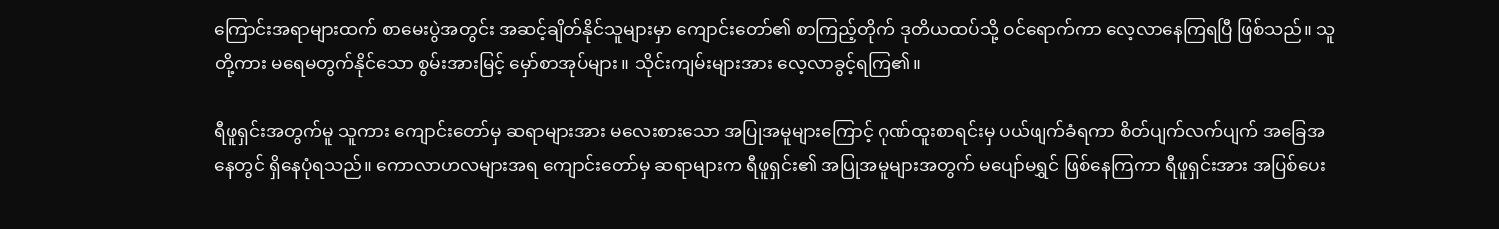ကြောင်းအရာများထက် စာမေးပွဲအတွင်း အဆင့်ချိတ်နိုင်သူများမှာ ကျောင်းတော်၏ စာကြည့်တိုက် ဒုတိယထပ်သို့ ဝင်ရောက်ကာ လေ့လာနေကြရပြီ ဖြစ်သည်။ သူတို့ကား မရေမတွက်နိုင်သော စွမ်းအားမြင့် မှော်စာအုပ်များ။ သိုင်းကျမ်းများအား လေ့လာခွင့်ရကြ၏။

ရီဖူရှင်းအတွက်မူ သူကား ကျောင်းတော်မှ ဆရာများအား မလေးစားသော အပြုအမူများကြောင့် ဂုဏ်ထူးစာရင်းမှ ပယ်ဖျက်ခံရကာ စိတ်ပျက်လက်ပျက် အခြေအနေတွင် ရှိနေပုံရသည်။ ကောလာဟလများအရ ကျောင်းတော်မှ ဆရာများက ရီဖူရှင်း၏ အပြုအမူများအတွက် မပျော်မရွှင် ဖြစ်နေကြကာ ရီဖူရှင်းအား အပြစ်ပေး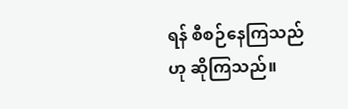ရန် စီစဉ်နေကြသည်ဟု ဆိုကြသည်။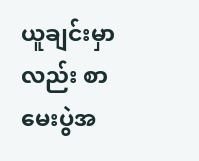ယူချင်းမှာလည်း စာမေးပွဲအ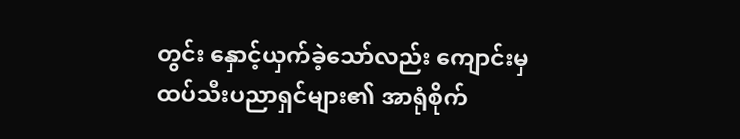တွင်း နှောင့်ယှက်ခဲ့သော်လည်း ကျောင်းမှ ထပ်သီးပညာရှင်များ၏ အာရုံစိုက်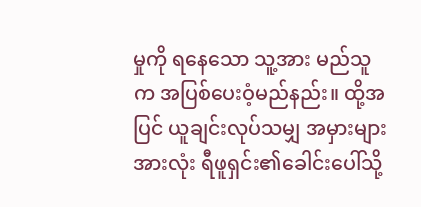မှုကို ရနေသော သူ့အား မည်သူက အပြစ်ပေးဝံ့မည်နည်း။ ထို့အပြင် ယူချင်းလုပ်သမျှ အမှားများအားလုံး ရီဖူရှင်း၏ခေါင်းပေါ်သို့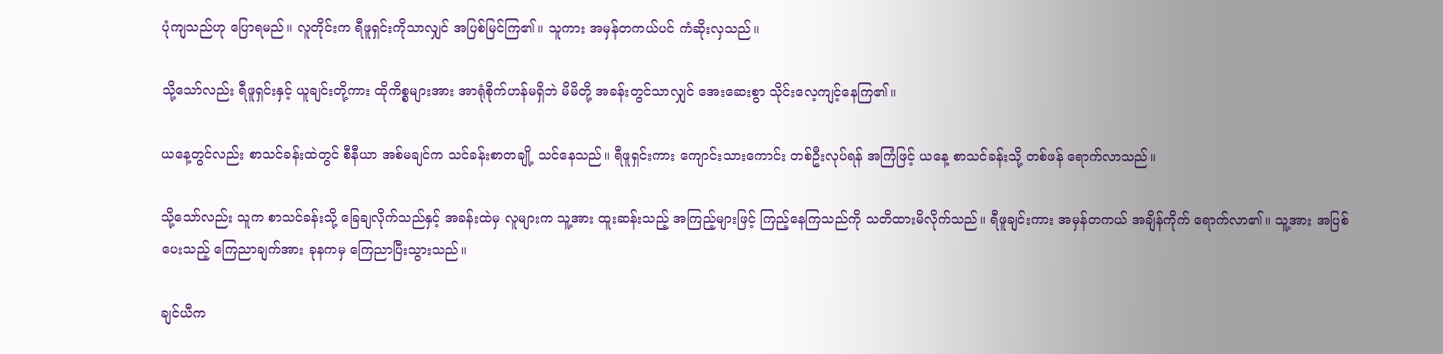ပုံကျသည်ဟု ပြောရမည်။ လူတိုင်းက ရီဖူရှင်းကိုသာလျှင် အပြစ်မြင်ကြ၏။ သူကား အမှန်တကယ်ပင် ကံဆိုးလှသည်။

သို့သော်လည်း ရီဖူရှင်းနှင့် ယူချင်းတို့ကား ထိုကိစ္စများအား အာရုံစိုက်ဟန်မရှိဘဲ မိမိတို့ အခန်းတွင်သာလျှင် အေးဆေးစွာ သိုင်းလေ့ကျင့်နေကြ၏။

ယနေ့တွင်လည်း စာသင်ခန်းထဲတွင် စီနီယာ အစ်မချင်က သင်ခန်းစာတချို့ သင်နေသည်။ ရီဖူရှင်းကား ကျောင်းသားကောင်း တစ်ဦးလုပ်ရန် အကြံဖြင့် ယနေ့ စာသင်ခန်းသို့ တစ်ဖန် ရောက်လာသည်။

သို့သော်လည်း သူက စာသင်ခန်းသို့ ခြေချလိုက်သည်နှင့် အခန်းထဲမှ လူများက သူ့အား ထူးဆန်းသည့် အကြည့်များဖြင့် ကြည့်နေကြသည်ကို သတိထားမိလိုက်သည်။ ရီဖူချင်းကား အမှန်တကယ် အချိန်ကိုက် ရောက်လာ၏။ သူ့အား အပြစ်ပေးသည့် ကြေညာချက်အား ခုနကမှ ကြေညာပြီးသွားသည်။

ချင်ယီက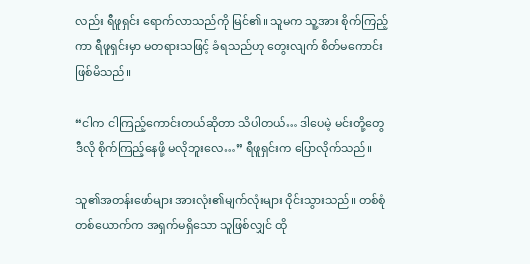လည်း ရီဖူရှင်း ရောက်လာသည်ကို မြင်၏။ သူမက သူ့အား စိုက်ကြည့်ကာ ရီဖူရှင်းမှာ မတရားသဖြင့် ခံရသည်ဟု တွေးလျက် စိတ်မကောင်း ဖြစ်မိသည်။

“ငါက ငါကြည့်ကောင်းတယ်ဆိုတာ သိပါတယ်… ဒါပေမဲ့ မင်းတို့တွေ ဒီလို စိုက်ကြည့်နေဖို့ မလိုဘူးလေ…” ရီဖူရှင်းက ပြောလိုက်သည်။

သူ၏အတန်းဖော်များ အားလုံး၏မျက်လုံးများ ဝိုင်းသွားသည်။ တစ်စုံတစ်ယောက်က အရှက်မရှိသော သူဖြစ်လျှင် ထို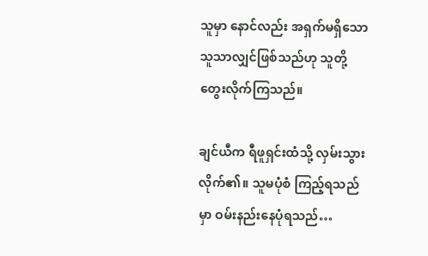သူမှာ နောင်လည်း အရှက်မရှိသော သူသာလျှင်ဖြစ်သည်ဟု သူတို့ တွေးလိုက်ကြသည်။

ချင်ယီက ရီဖူရှင်းထံသို့ လှမ်းသွားလိုက်၏။ သူမပုံစံ ကြည့်ရသည်မှာ ဝမ်းနည်းနေပုံရသည်…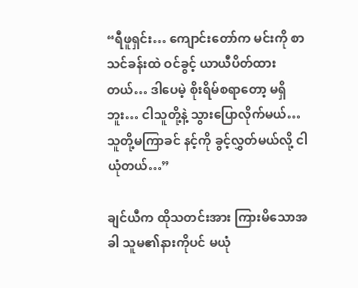“ရီဖူရှင်း… ကျောင်းတော်က မင်းကို စာသင်ခန်းထဲ ဝင်ခွင့် ယာယီပိတ်ထားတယ်… ဒါပေမဲ့ စိုးရိမ်စရာတော့ မရှိဘူး… ငါသူတို့နဲ့ သွားပြောလိုက်မယ်… သူတို့မကြာခင် နင့်ကို ခွင့်လွှတ်မယ်လို့ ငါယုံတယ်…”

ချင်ယီက ထိုသတင်းအား ကြားမိသောအခါ သူမ၏နားကိုပင် မယုံ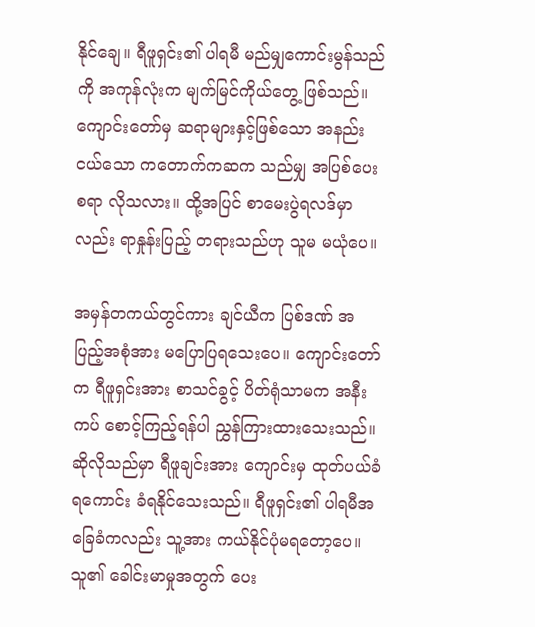နိုင်ချေ။ ရီဖူရှင်း၏ ပါရမီ မည်မျှကောင်းမွန်သည်ကို အကုန်လုံးက မျက်မြင်ကိုယ်တွေ့ ဖြစ်သည်။ ကျောင်းတော်မှ ဆရာများနှင့်ဖြစ်သော အနည်းငယ်သော ကတောက်ကဆက သည်မျှ အပြစ်ပေးစရာ လိုသလား။ ထို့အပြင် စာမေးပွဲရလဒ်မှာလည်း ရာနှုန်းပြည့် တရားသည်ဟု သူမ မယုံပေ။

အမှန်တကယ်တွင်ကား ချင်ယီက ပြစ်ဒဏ် အပြည့်အစုံအား မပြောပြရသေးပေ။ ကျောင်းတော်က ရီဖူရှင်းအား စာသင်ခွင့် ပိတ်ရုံသာမက အနီးကပ် စောင့်ကြည့်ရန်ပါ ညွှန်ကြားထားသေးသည်။ ဆိုလိုသည်မှာ ရီဖူချင်းအား ကျောင်းမှ ထုတ်ပယ်ခံရကောင်း ခံရနိုင်သေးသည်။ ရီဖူရှင်း၏ ပါရမီအခြေခံကလည်း သူ့အား ကယ်နိုင်ပုံမရတော့ပေ။ သူ၏ ခေါင်းမာမှုအတွက် ပေး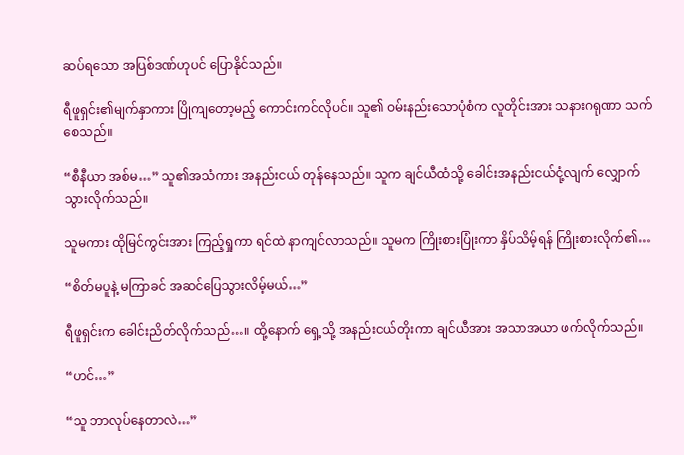ဆပ်ရသော အပြစ်ဒဏ်ဟုပင် ပြောနိုင်သည်။

ရီဖူရှင်း၏မျက်နှာကား ပြိုကျတော့မည့် ကောင်းကင်လိုပင်။ သူ၏ ဝမ်းနည်းသောပုံစံက လူတိုင်းအား သနားဂရုဏာ သက်စေသည်။

“စီနီယာ အစ်မ…” သူ၏အသံကား အနည်းငယ် တုန်နေသည်။ သူက ချင်ယီထံသို့ ခေါင်းအနည်းငယ်ငုံ့လျက် လျှောက်သွားလိုက်သည်။

သူမကား ထိုမြင်ကွင်းအား ကြည့်ရှုကာ ရင်ထဲ နာကျင်လာသည်။ သူမက ကြိုးစားပြုံးကာ နှိပ်သိမ့်ရန် ကြိုးစားလိုက်၏…

“စိတ်မပူနဲ့ မကြာခင် အဆင်ပြေသွားလိမ့်မယ်…”

ရီဖူရှင်းက ခေါင်းညိတ်လိုက်သည်…။ ထို့နောက် ရှေ့သို့ အနည်းငယ်တိုးကာ ချင်ယီအား အသာအယာ ဖက်လိုက်သည်။

“ဟင်…”

“သူ ဘာလုပ်နေတာလဲ…”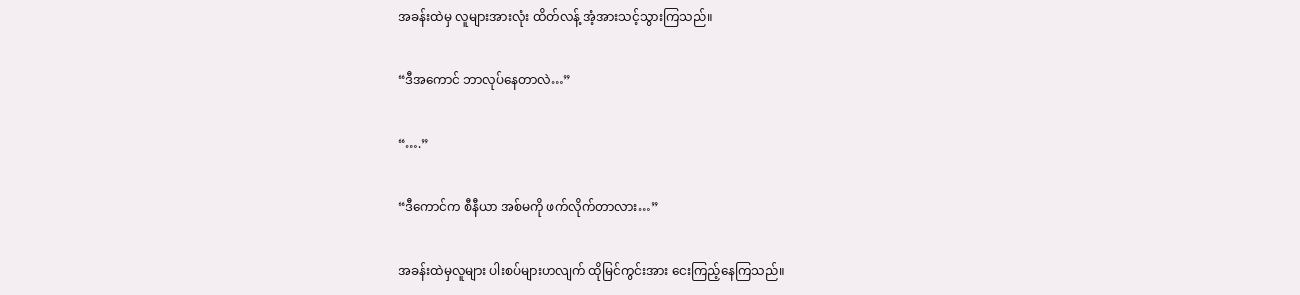အခန်းထဲမှ လူများအားလုံး ထိတ်လန့် အံ့အားသင့်သွားကြသည်။

“ဒီအကောင် ဘာလုပ်နေတာလဲ…”

“….”

“ဒီကောင်က စီနီယာ အစ်မကို ဖက်လိုက်တာလား…”

အခန်းထဲမှလူများ ပါးစပ်များဟလျက် ထိုမြင်ကွင်းအား ငေးကြည့်နေကြသည်။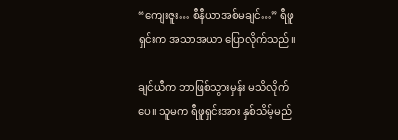“ကျေးဇူး… စီနီယာအစ်မချင်…” ရီဖူရှင်းက အသာအယာ ပြောလိုက်သည်။

ချင်ယီက ဘာဖြစ်သွားမှန်း မသိလိုက်ပေ။ သူမက ရီဖူရှင်းအား နှစ်သိမ့်မည်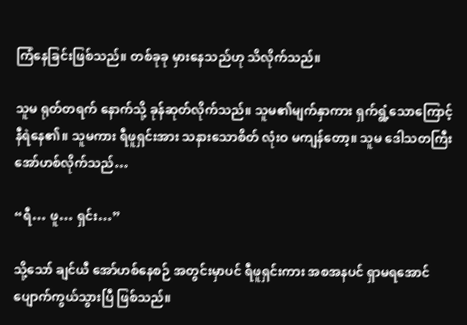ကြံနေခြင်းဖြစ်သည်။ တစ်ခုခု မှားနေသည်ဟု သိလိုက်သည်။

သူမ ရုတ်တရက် နောက်သို့ ခုန်ဆုတ်လိုက်သည်။ သူမ၏မျက်နှာကား ရှက်ရွံ့သောကြောင့် နီရဲနေ၏။ သူမကား ရီဖူရှင်းအား သနားသောစိတ် လုံးဝ မကျန်တော့။ သူမ ဒေါသတကြီး အော်ဟစ်လိုက်သည်…

“ရီ… ဖူ… ရှင်း…”

သို့သော် ချင်ယီ အော်ဟစ်နေစဉ် အတွင်းမှာပင် ရီဖူရှင်းကား အစအနပင် ရှာမရအောင် ပျောက်ကွယ်သွားပြီ ဖြစ်သည်။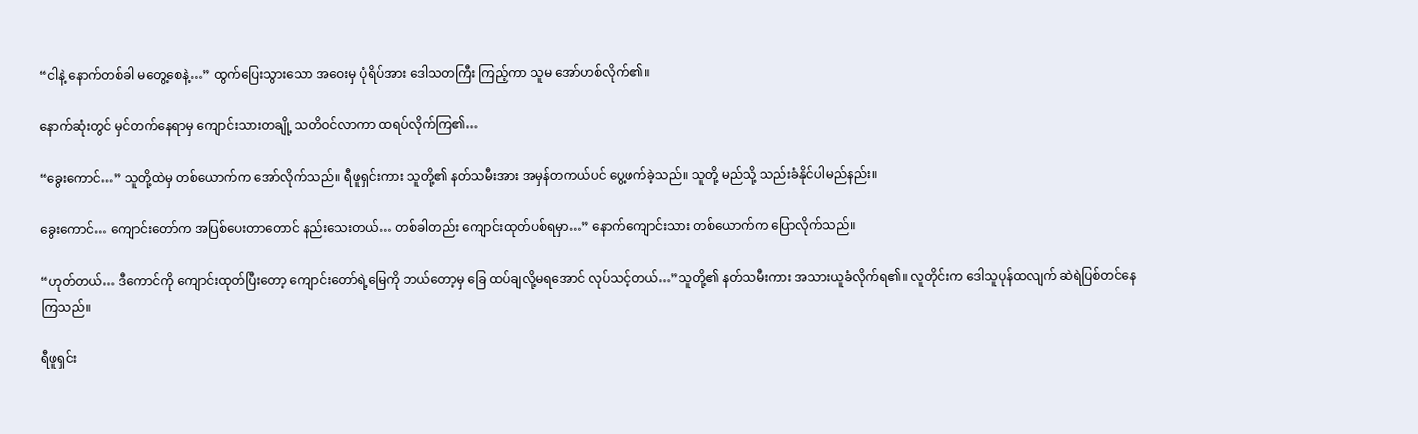“ငါနဲ့ နောက်တစ်ခါ မတွေ့စေနဲ့…” ထွက်ပြေးသွားသော အဝေးမှ ပုံရိပ်အား ဒေါသတကြီး ကြည့်ကာ သူမ အော်ဟစ်လိုက်၏။

နောက်ဆုံးတွင် မှင်တက်နေရာမှ ကျောင်းသားတချို့ သတိဝင်လာကာ ထရပ်လိုက်ကြ၏…

“ခွေးကောင်…” သူတို့ထဲမှ တစ်ယောက်က အော်လိုက်သည်။ ရီဖူရှင်းကား သူတို့၏ နတ်သမီးအား အမှန်တကယ်ပင် ပွေ့ဖက်ခဲ့သည်။ သူတို့ မည်သို့ သည်းခံနိုင်ပါမည်နည်း။

ခွေးကောင်… ကျောင်းတော်က အပြစ်ပေးတာတောင် နည်းသေးတယ်… တစ်ခါတည်း ကျောင်းထုတ်ပစ်ရမှာ…” နောက်ကျောင်းသား တစ်ယောက်က ပြောလိုက်သည်။

“ဟုတ်တယ်… ဒီကောင်ကို ကျောင်းထုတ်ပြီးတော့ ကျောင်းတော်ရဲ့မြေကို ဘယ်တော့မှ ခြေ ထပ်ချလို့မရအောင် လုပ်သင့်တယ်…”သူတို့၏ နတ်သမီးကား အသားယူခံလိုက်ရ၏။ လူတိုင်းက ဒေါသူပုန်ထလျက် ဆဲရဲပြစ်တင်နေကြသည်။

ရီဖူရှင်း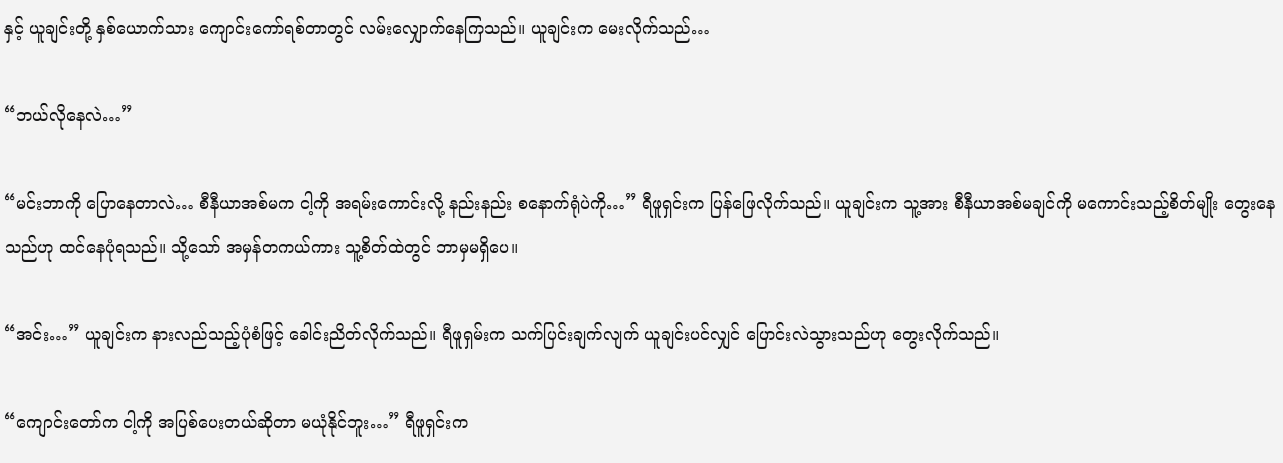နှင့် ယူချင်းတို့ နှစ်ယောက်သား ကျောင်းကော်ရစ်တာတွင် လမ်းလျှောက်နေကြသည်။ ယူချင်းက မေးလိုက်သည်…

“ဘယ်လိုနေလဲ…”

“မင်းဘာကို ပြောနေတာလဲ… စီနီယာအစ်မက ငါ့ကို အရမ်းကောင်းလို့ နည်းနည်း စနောက်ရုံပဲကို…” ရီဖူရှင်းက ပြန်ဖြေလိုက်သည်။ ယူချင်းက သူ့အား စီနီယာအစ်မချင်ကို မကောင်းသည့်စိတ်မျိုး တွေးနေသည်ဟု ထင်နေပုံရသည်။ သို့သော် အမှန်တကယ်ကား သူ့စိတ်ထဲတွင် ဘာမှမရှိပေ။

“အင်း…” ယူချင်းက နားလည်သည့်ပုံစံဖြင့် ခေါင်းညိတ်လိုက်သည်။ ရီဖူရှမ်းက သက်ပြင်းချက်လျက် ယူချင်းပင်လျှင် ပြောင်းလဲသွားသည်ဟု တွေးလိုက်သည်။

“ကျောင်းတော်က ငါ့ကို အပြစ်ပေးတယ်ဆိုတာ မယုံနိုင်ဘူး…” ရီဖူရှင်းက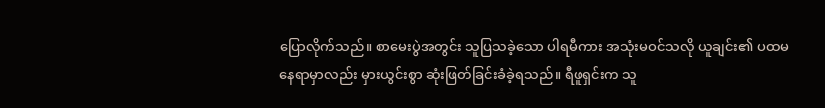ပြောလိုက်သည်။ စာမေးပွဲအတွင်း သူပြသခဲ့သော ပါရမီကား အသုံးမဝင်သလို ယူချင်း၏ ပထမနေရာမှာလည်း မှားယွင်းစွာ ဆုံးဖြတ်ခြင်းခံခဲ့ရသည်။ ရီဖူရှင်းက သူ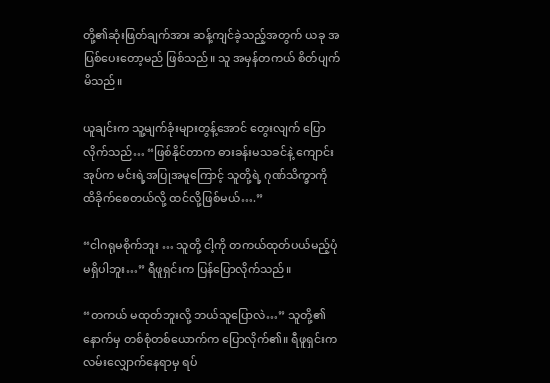တို့၏ဆုံးဖြတ်ချက်အား ဆန့်ကျင်ခဲ့သည့်အတွက် ယခု အပြစ်ပေးတော့မည် ဖြစ်သည်။ သူ အမှန်တကယ် စိတ်ပျက်မိသည်။

ယူချင်းက သူ့မျက်ခုံးများတွန့်အောင် တွေးလျက် ပြောလိုက်သည်… “ဖြစ်နိုင်တာက ဓားခန်းမသခင်နဲ့ ကျောင်းအုပ်က မင်းရဲ့အပြုအမူကြောင့် သူတို့ရဲ့ ဂုဏ်သိက္ခာကို ထိခိုက်စေတယ်လို့ ထင်လို့ဖြစ်မယ်….”

“ငါဂရုမစိုက်ဘူး … သူတို့ ငါ့ကို တကယ်ထုတ်ပယ်မည့်ပုံ မရှိပါဘူး…” ရီဖူရှင်းက ပြန်ပြောလိုက်သည်။

“တကယ် မထုတ်ဘူးလို့ ဘယ်သူပြောလဲ…” သူတို့၏နောက်မှ တစ်စုံတစ်ယောက်က ပြောလိုက်၏။ ရီဖူရှင်းက လမ်းလျှောက်နေရာမှ ရပ်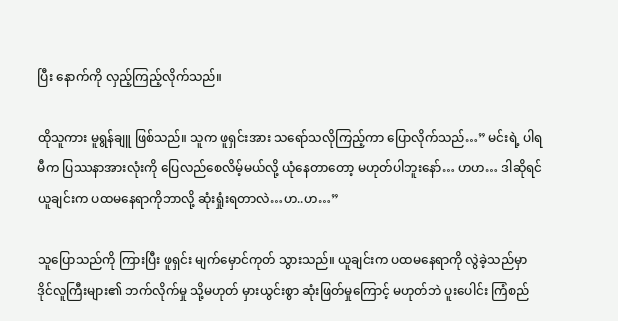ပြီး နောက်ကို လှည့်ကြည့်လိုက်သည်။

ထိုသူကား မူရွန်ချူ ဖြစ်သည်။ သူက ဖူရှင်းအား သရော်သလိုကြည့်ကာ ပြောလိုက်သည်…” မင်းရဲ့ ပါရမီက ပြဿနာအားလုံးကို ပြေလည်စေလိမ့်မယ်လို့ ယုံနေတာတော့ မဟုတ်ပါဘူးနော်… ဟဟ… ဒါဆိုရင် ယူချင်းက ပထမနေရာကိုဘာလို့ ဆုံးရှုံးရတာလဲ…ဟ..ဟ…”

သူပြောသည်ကို ကြားပြီး ဖူရှင်း မျက်မှောင်ကုတ် သွားသည်။ ယူချင်းက ပထမနေရာကို လွဲခဲ့သည်မှာ ဒိုင်လူကြီးများ၏ ဘက်လိုက်မှု သို့မဟုတ် မှားယွင်းစွာ ဆုံးဖြတ်မှုကြောင့် မဟုတ်ဘဲ ပူးပေါင်း ကြံစည်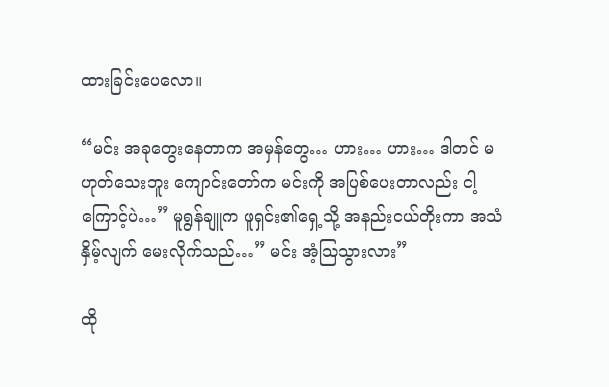ထားခြင်းပေလော။

“မင်း အခုတွေးနေတာက အမှန်တွေ… ဟား… ဟား… ဒါတင် မဟုတ်သေးဘူး ကျောင်းတော်က မင်းကို အပြစ်ပေးတာလည်း ငါ့ကြောင့်ပဲ…” မူရွန်ချူက ဖူရှင်း၏ရှေ့သို့ အနည်းငယ်တိုးကာ အသံနှိမ့်လျက် မေးလိုက်သည်…” မင်း အံ့သြသွားလား”

ထို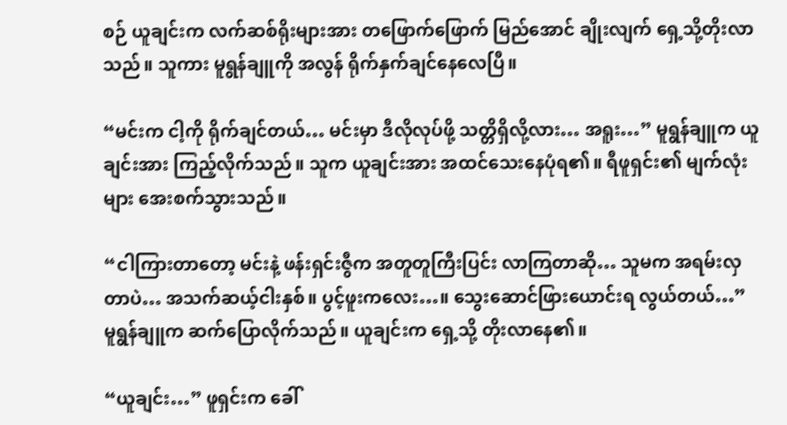စဉ် ယူချင်းက လက်ဆစ်ရိုးများအား တဖြောက်ဖြောက် မြည်အောင် ချိုးလျက် ရှေ့သို့တိုးလာသည်။ သူကား မူရွန်ချူကို အလွန် ရိုက်နှက်ချင်နေလေပြီ။

“မင်းက ငါ့ကို ရိုက်ချင်တယ်… မင်းမှာ ဒီလိုလုပ်ဖို့ သတ္တိရှိလို့လား… အရူး…” မူရွန်ချူက ယူချင်းအား ကြည့်လိုက်သည်။ သူက ယူချင်းအား အထင်သေးနေပုံရ၏။ ရီဖူရှင်း၏ မျက်လုံးများ အေးစက်သွားသည်။

“ငါကြားတာတော့ မင်းနဲ့ ဖန်းရှင်းဇွီက အတူတူကြီးပြင်း လာကြတာဆို… သူမက အရမ်းလှတာပဲ… အသက်ဆယ့်ငါးနှစ်။ ပွင့်ဖူးကလေး…။ သွေးဆောင်ဖြားယောင်းရ လွယ်တယ်…” မူရွန်ချူက ဆက်ပြောလိုက်သည်။ ယူချင်းက ရှေ့သို့ တိုးလာနေ၏။

“ယူချင်း…” ဖူရှင်းက ခေါ်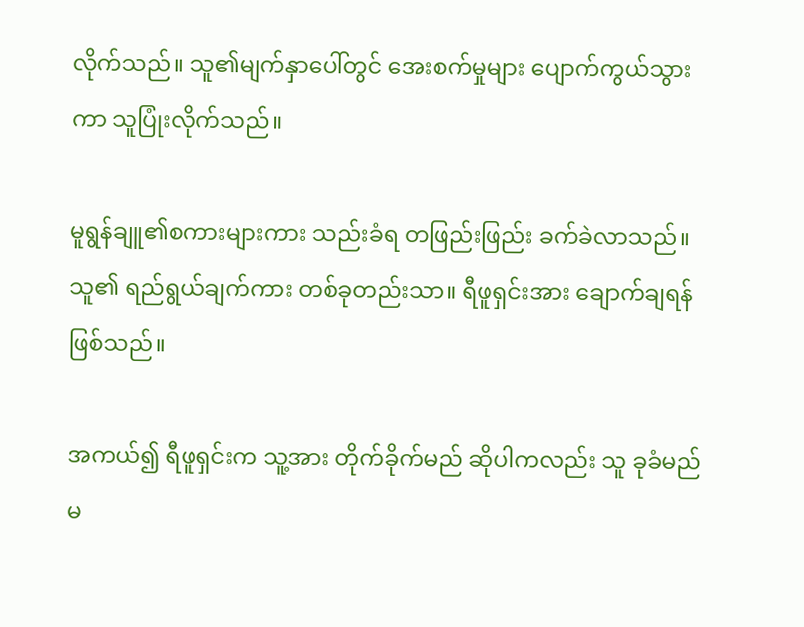လိုက်သည်။ သူ၏မျက်နှာပေါ်တွင် အေးစက်မှုများ ပျောက်ကွယ်သွားကာ သူပြုံးလိုက်သည်။

မူရွန်ချူ၏စကားများကား သည်းခံရ တဖြည်းဖြည်း ခက်ခဲလာသည်။ သူ၏ ရည်ရွယ်ချက်ကား တစ်ခုတည်းသာ။ ရီဖူရှင်းအား ချောက်ချရန်ဖြစ်သည်။

အကယ်၍ ရီဖူရှင်းက သူ့အား တိုက်ခိုက်မည် ဆိုပါကလည်း သူ ခုခံမည် မ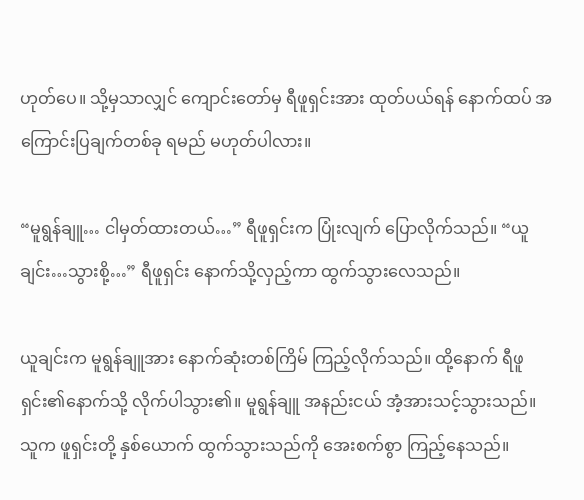ဟုတ်ပေ။ သို့မှသာလျှင် ကျောင်းတော်မှ ရီဖူရှင်းအား ထုတ်ပယ်ရန် နောက်ထပ် အကြောင်းပြချက်တစ်ခု ရမည် မဟုတ်ပါလား။

“မူရွန်ချူ… ငါမှတ်ထားတယ်…” ရီဖူရှင်းက ပြုံးလျက် ပြောလိုက်သည်။ “ယူချင်း…သွားစို့…” ရီဖူရှင်း နောက်သို့လှည့်ကာ ထွက်သွားလေသည်။

ယူချင်းက မူရွန်ချူအား နောက်ဆုံးတစ်ကြိမ် ကြည့်လိုက်သည်။ ထို့နောက် ရီဖူရှင်း၏နောက်သို့ လိုက်ပါသွား၏။ မူရွန်ချူ အနည်းငယ် အံ့အားသင့်သွားသည်။ သူက ဖူရှင်းတို့ နှစ်ယောက် ထွက်သွားသည်ကို အေးစက်စွာ ကြည့်နေသည်။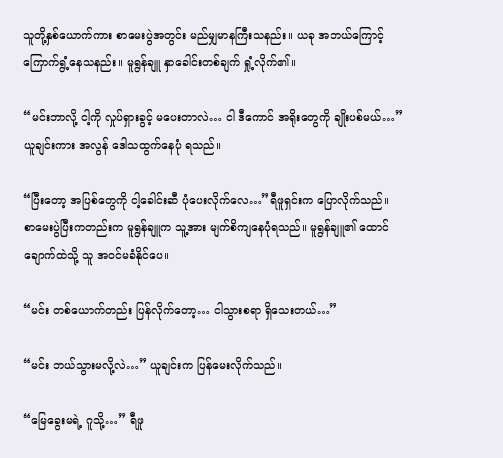သူတို့နှစ်ယောက်ကား စာမေးပွဲအတွင်း မည်မျှမာနကြီးသနည်း။ ယခု အဘယ်ကြောင့် ကြောက်ရွံ့နေသနည်း။ မူရွန်ချူ နှာခေါင်းတစ်ချက် ရှုံ့လိုက်၏။

“မင်းဘာလို့ ငါ့ကို လှုပ်ရှားခွင့် မပေးတာလဲ… ငါ ဒီကောင် အရိုးတွေကို ချိုးပစ်မယ်…” ယူချင်းကား အလွန် ဒေါသထွက်နေပုံ ရသည်။

“ပြီးတော့ အပြစ်တွေကို ငါ့ခေါင်းဆီ ပုံပေးလိုက်လေ…”ရီဖူရှင်းက ပြောလိုက်သည်။ စာမေးပွဲပြီးကတည်းက မူရွန်ချူက သူ့အား မျက်စိကျနေပုံရသည်။ မူရွန်ချူ၏ ထောင်ချောက်ထဲသို့ သူ အဝင်မခံနိုင်ပေ။

“မင်း တစ်ယောက်တည်း ပြန်လိုက်တော့… ငါသွားစရာ ရှိသေးတယ်…”

“မင်း ဘယ်သွားမလို့လဲ…” ယူချင်းက ပြန်မေးလိုက်သည်။

“မြေခွေးမရဲ့ ဂူသို့…” ရီဖူ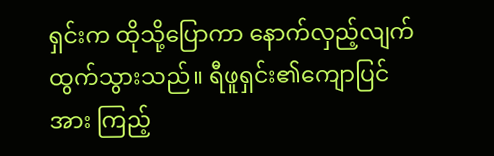ရှင်းက ထိုသို့ပြောကာ နောက်လှည့်လျက် ထွက်သွားသည်။ ရီဖူရှင်း၏ကျောပြင်အား ကြည့်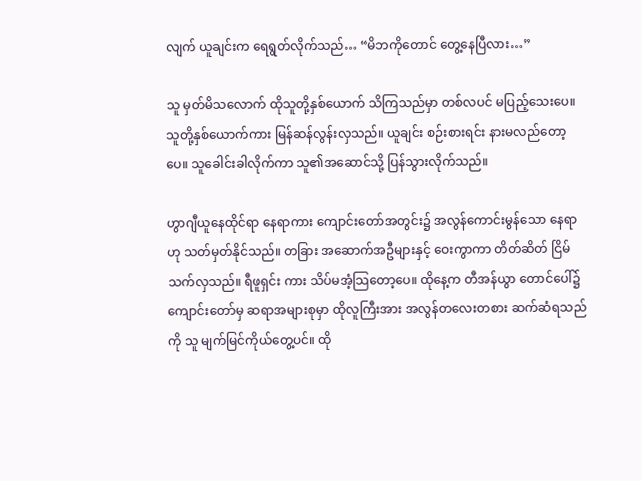လျက် ယူချင်းက ရေရွတ်လိုက်သည်… “မိဘကိုတောင် တွေ့နေပြီလား…”

သူ မှတ်မိသလောက် ထိုသူတို့နှစ်ယောက် သိကြသည်မှာ တစ်လပင် မပြည့်သေးပေ။ သူတို့နှစ်ယောက်ကား မြန်ဆန်လွန်းလှသည်။ ယူချင်း စဉ်းစားရင်း နားမလည်တော့ပေ။ သူခေါင်းခါလိုက်ကာ သူ၏အဆောင်သို့ ပြန်သွားလိုက်သည်။

ဟွာဂျီယူနေထိုင်ရာ နေရာကား ကျောင်းတော်အတွင်း၌ အလွန်ကောင်းမွန်သော နေရာဟု သတ်မှတ်နိုင်သည်။ တခြား အဆောက်အဦများနှင့် ဝေးကွာကာ တိတ်ဆိတ် ငြိမ်သက်လှသည်။ ရီဖူရှင်း ကား သိပ်မအံ့သြတော့ပေ။ ထိုနေ့က တီအန်ယွာ တောင်ပေါ်၌ ကျောင်းတော်မှ ဆရာအများစုမှာ ထိုလူကြီးအား အလွန်တလေးတစား ဆက်ဆံရသည်ကို သူ မျက်မြင်ကိုယ်တွေ့ပင်။ ထို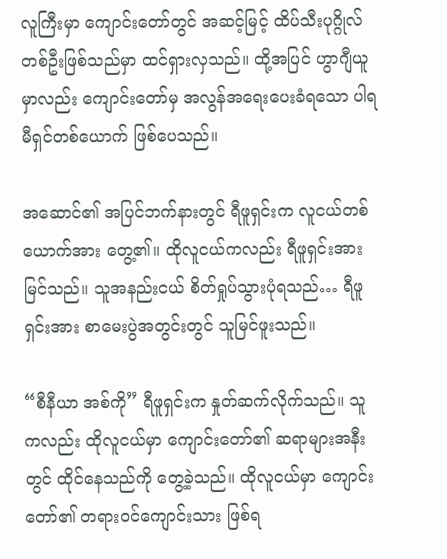လူကြီးမှာ ကျောင်းတော်တွင် အဆင့်မြင့် ထိပ်သီးပုဂ္ဂိုလ် တစ်ဦးဖြစ်သည်မှာ ထင်ရှားလှသည်။ ထို့အပြင် ဟွာဂျီယူမှာလည်း ကျောင်းတော်မှ အလွန်အရေးပေးခံရသော ပါရမီရှင်တစ်ယောက် ဖြစ်ပေသည်။

အဆောင်၏ အပြင်ဘက်နားတွင် ရီဖူရှင်းက လူငယ်တစ်ယောက်အား တွေ့၏။ ထိုလူငယ်ကလည်း ရီဖူရှင်းအားမြင်သည်။ သူအနည်းငယ် စိတ်ရှုပ်သွားပုံရသည်… ရီဖူရှင်းအား စာမေးပွဲအတွင်းတွင် သူမြင်ဖူးသည်။

“စီနီယာ အစ်ကို” ရီဖူရှင်းက နှုတ်ဆက်လိုက်သည်။ သူကလည်း ထိုလူငယ်မှာ ကျောင်းတော်၏ ဆရာများအနီးတွင် ထိုင်နေသည်ကို တွေ့ခဲ့သည်။ ထိုလူငယ်မှာ ကျောင်းတော်၏ တရားဝင်ကျောင်းသား ဖြစ်ရ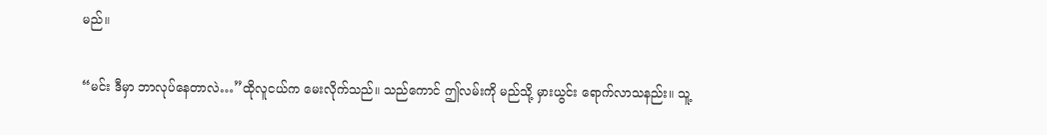မည်။

“မင်း ဒီမှာ ဘာလုပ်နေတာလဲ…”ထိုလူငယ်က မေးလိုက်သည်။ သည်ကောင် ဤလမ်းကို မည်သို့ မှားယွင်း ရောက်လာသနည်း။ သူ့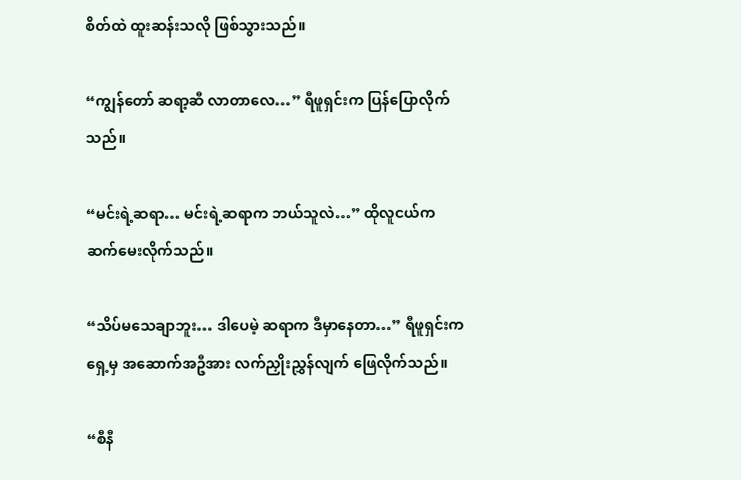စိတ်ထဲ ထူးဆန်းသလို ဖြစ်သွားသည်။

“ကျွန်တော် ဆရာ့ဆီ လာတာလေ…” ရီဖူရှင်းက ပြန်ပြောလိုက်သည်။

“မင်းရဲ့ဆရာ… မင်းရဲ့ဆရာက ဘယ်သူလဲ…” ထိုလူငယ်က ဆက်မေးလိုက်သည်။

“သိပ်မသေချာဘူး… ဒါပေမဲ့ ဆရာက ဒီမှာနေတာ…” ရီဖူရှင်းက ရှေ့မှ အဆောက်အဦအား လက်ညှိုးညွှန်လျက် ဖြေလိုက်သည်။

“စီနီ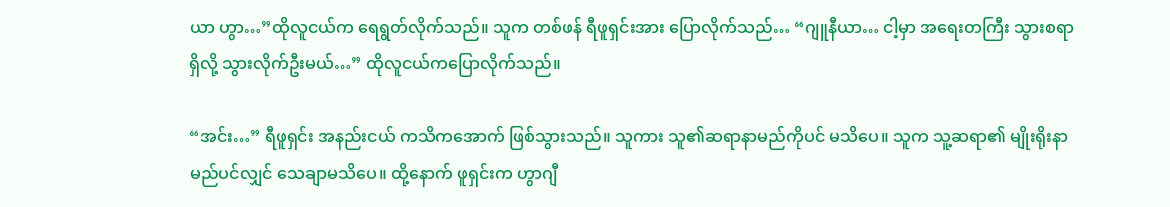ယာ ဟွာ…”ထိုလူငယ်က ရေရွတ်လိုက်သည်။ သူက တစ်ဖန် ရီဖူရှင်းအား ပြောလိုက်သည်… “ဂျူနီယာ… ငါ့မှာ အရေးတကြီး သွားစရာရှိလို့ သွားလိုက်ဦးမယ်…” ထိုလူငယ်ကပြောလိုက်သည်။

“အင်း…” ရီဖူရှင်း အနည်းငယ် ကသိကအောက် ဖြစ်သွားသည်။ သူကား သူ၏ဆရာနာမည်ကိုပင် မသိပေ။ သူက သူ့ဆရာ၏ မျိုးရိုးနာမည်ပင်လျှင် သေချာမသိပေ။ ထို့နောက် ဖူရှင်းက ဟွာဂျီ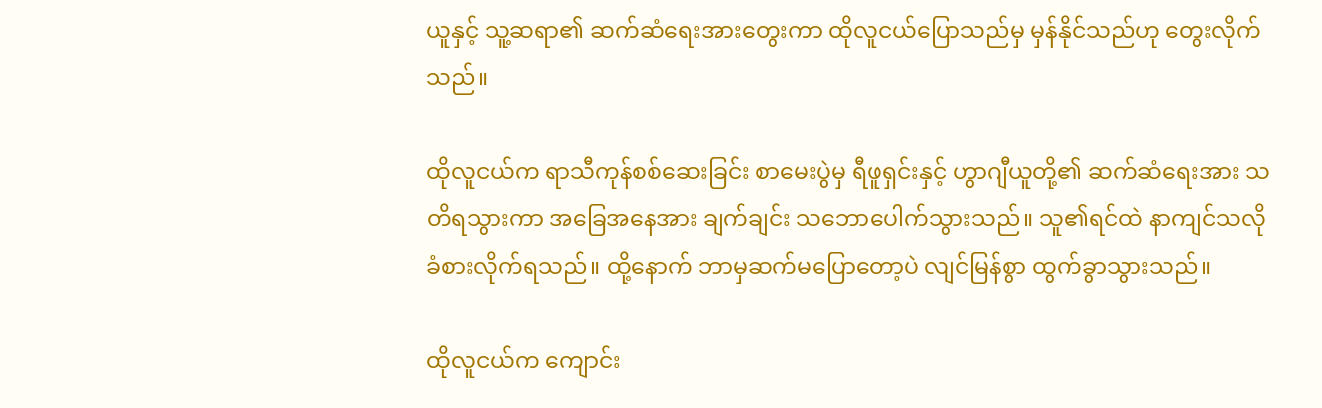ယူနှင့် သူ့ဆရာ၏ ဆက်ဆံရေးအားတွေးကာ ထိုလူငယ်ပြောသည်မှ မှန်နိုင်သည်ဟု တွေးလိုက်သည်။

ထိုလူငယ်က ရာသီကုန်စစ်ဆေးခြင်း စာမေးပွဲမှ ရီဖူရှင်းနှင့် ဟွာဂျီယူတို့၏ ဆက်ဆံရေးအား သတိရသွားကာ အခြေအနေအား ချက်ချင်း သဘောပေါက်သွားသည်။ သူ၏ရင်ထဲ နာကျင်သလို ခံစားလိုက်ရသည်။ ထို့နောက် ဘာမှဆက်မပြောတော့ပဲ လျင်မြန်စွာ ထွက်ခွာသွားသည်။

ထိုလူငယ်က ကျောင်း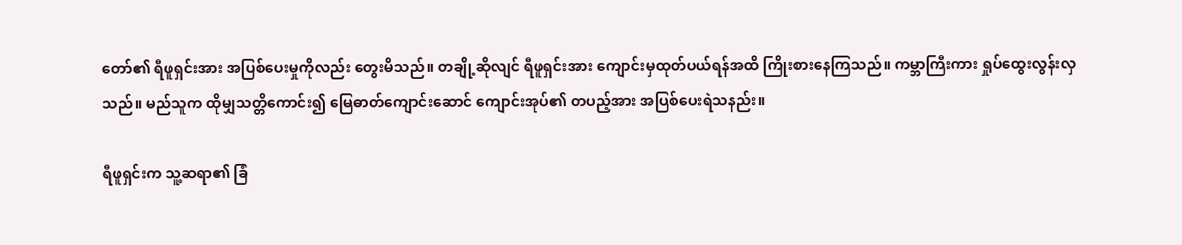တော်၏ ရီဖူရှင်းအား အပြစ်ပေးမှုကိုလည်း တွေးမိသည်။ တချို့ဆိုလျင် ရီဖူရှင်းအား ကျောင်းမှထုတ်ပယ်ရန်အထိ ကြိုးစားနေကြသည်။ ကမ္ဘာကြီးကား ရှုပ်ထွေးလွန်းလှသည်။ မည်သူက ထိုမျှသတ္တိကောင်း၍ မြေဓာတ်ကျောင်းဆောင် ကျောင်းအုပ်၏ တပည့်အား အပြစ်ပေးရဲသနည်း။

ရီဖူရှင်းက သူ့ဆရာ၏ ခြံ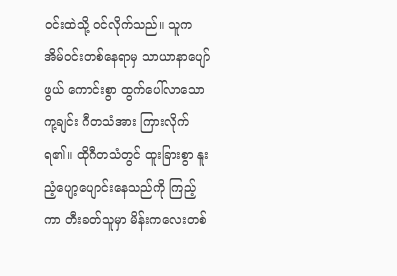ဝင်းထဲသို့ ဝင်လိုက်သည်။ သူက အိမ်ဝင်းတစ်နေရာမှ သာယာနာပျော်ဖွယ် ကောင်းစွာ ထွက်ပေါ်လာသော ကု့ချင်း ဂီတသံအား ကြားလိုက်ရ၏။ ထိုဂီတသံတွင် ထူးခြားစွာ နူးညံ့ပျော့ပျောင်းနေသည်ကို ကြည့်ကာ တီးခတ်သူမှာ မိန်းကလေးတစ်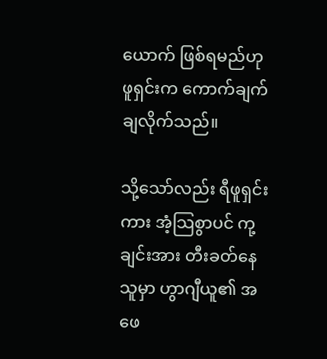ယောက် ဖြစ်ရမည်ဟု ဖူရှင်းက ကောက်ချက်ချလိုက်သည်။

သို့သော်လည်း ရီဖူရှင်းကား အံ့သြစွာပင် ကု့ချင်းအား တီးခတ်နေသူမှာ ဟွာဂျီယူ၏ အဖေ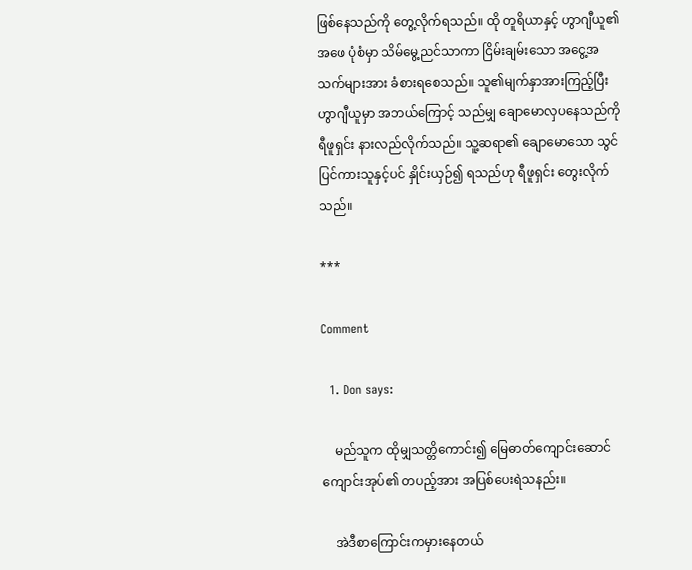ဖြစ်နေသည်ကို တွေ့လိုက်ရသည်။ ထို တူရိယာနှင့် ဟွာဂျီယူ၏အဖေ ပုံစံမှာ သိမ်မွေ့ညင်သာကာ ငြိမ်းချမ်းသော အငွေ့အသက်များအား ခံစားရစေသည်။ သူ၏မျက်နှာအားကြည့်ပြီး ဟွာဂျီယူမှာ အဘယ်ကြောင့် သည်မျှ ချောမောလှပနေသည်ကို ရီဖူရှင်း နားလည်လိုက်သည်။ သူ့ဆရာ၏ ချောမောသော သွင်ပြင်ကားသူနှင့်ပင် နှိုင်းယှဉ်၍ ရသည်ဟု ရီဖူရှင်း တွေးလိုက်သည်။

***

Comment

  1. Don says:

    မည်သူက ထိုမျှသတ္တိကောင်း၍ မြေဓာတ်ကျောင်းဆောင် ကျောင်းအုပ်၏ တပည့်အား အပြစ်ပေးရဲသနည်း။

    အဲဒီစာကြောင်းကမှားနေတယ်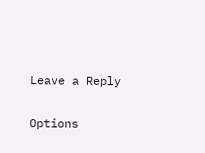Leave a Reply

Options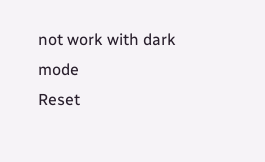not work with dark mode
Reset